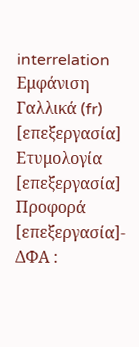interrelation
Εμφάνιση
Γαλλικά (fr)
[επεξεργασία]
Ετυμολογία
[επεξεργασία]
Προφορά
[επεξεργασία]- ΔΦΑ :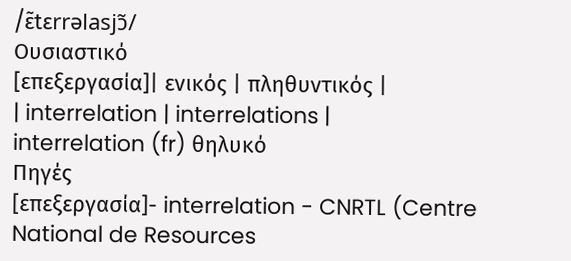/ɛ̃tεrrəlasjɔ̃/
Ουσιαστικό
[επεξεργασία]| ενικός | πληθυντικός |
| interrelation | interrelations |
interrelation (fr) θηλυκό
Πηγές
[επεξεργασία]- interrelation - CNRTL (Centre National de Resources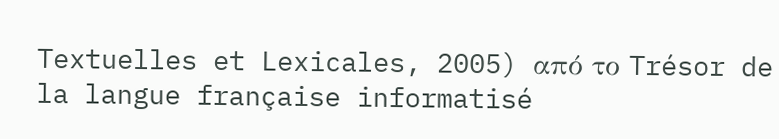Textuelles et Lexicales, 2005) από το Trésor de la langue française informatisé